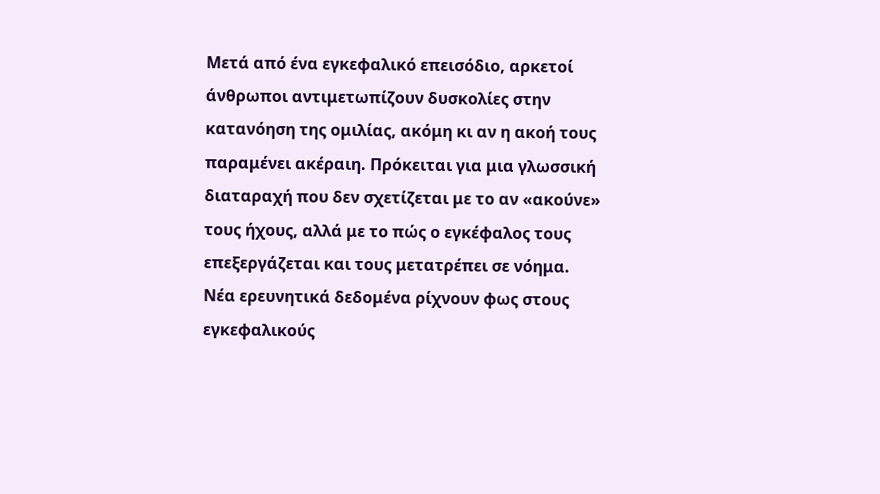Μετά από ένα εγκεφαλικό επεισόδιο, αρκετοί άνθρωποι αντιμετωπίζουν δυσκολίες στην κατανόηση της ομιλίας, ακόμη κι αν η ακοή τους παραμένει ακέραιη. Πρόκειται για μια γλωσσική διαταραχή που δεν σχετίζεται με το αν «ακούνε» τους ήχους, αλλά με το πώς ο εγκέφαλος τους επεξεργάζεται και τους μετατρέπει σε νόημα. Νέα ερευνητικά δεδομένα ρίχνουν φως στους εγκεφαλικούς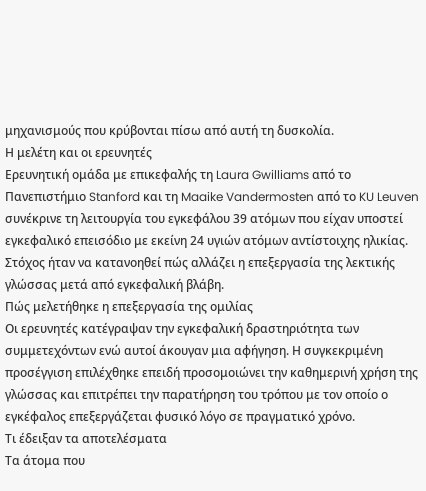μηχανισμούς που κρύβονται πίσω από αυτή τη δυσκολία.
Η μελέτη και οι ερευνητές
Ερευνητική ομάδα με επικεφαλής τη Laura Gwilliams από το Πανεπιστήμιο Stanford και τη Maaike Vandermosten από το KU Leuven συνέκρινε τη λειτουργία του εγκεφάλου 39 ατόμων που είχαν υποστεί εγκεφαλικό επεισόδιο με εκείνη 24 υγιών ατόμων αντίστοιχης ηλικίας. Στόχος ήταν να κατανοηθεί πώς αλλάζει η επεξεργασία της λεκτικής γλώσσας μετά από εγκεφαλική βλάβη.
Πώς μελετήθηκε η επεξεργασία της ομιλίας
Οι ερευνητές κατέγραψαν την εγκεφαλική δραστηριότητα των συμμετεχόντων ενώ αυτοί άκουγαν μια αφήγηση. Η συγκεκριμένη προσέγγιση επιλέχθηκε επειδή προσομοιώνει την καθημερινή χρήση της γλώσσας και επιτρέπει την παρατήρηση του τρόπου με τον οποίο ο εγκέφαλος επεξεργάζεται φυσικό λόγο σε πραγματικό χρόνο.
Τι έδειξαν τα αποτελέσματα
Τα άτομα που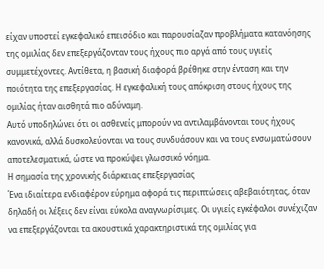είχαν υποστεί εγκεφαλικό επεισόδιο και παρουσίαζαν προβλήματα κατανόησης της ομιλίας δεν επεξεργάζονταν τους ήχους πιο αργά από τους υγιείς συμμετέχοντες. Αντίθετα, η βασική διαφορά βρέθηκε στην ένταση και την ποιότητα της επεξεργασίας. Η εγκεφαλική τους απόκριση στους ήχους της ομιλίας ήταν αισθητά πιο αδύναμη.
Αυτό υποδηλώνει ότι οι ασθενείς μπορούν να αντιλαμβάνονται τους ήχους κανονικά, αλλά δυσκολεύονται να τους συνδυάσουν και να τους ενσωματώσουν αποτελεσματικά, ώστε να προκύψει γλωσσικό νόημα.
Η σημασία της χρονικής διάρκειας επεξεργασίας
Ένα ιδιαίτερα ενδιαφέρον εύρημα αφορά τις περιπτώσεις αβεβαιότητας, όταν δηλαδή οι λέξεις δεν είναι εύκολα αναγνωρίσιμες. Οι υγιείς εγκέφαλοι συνέχιζαν να επεξεργάζονται τα ακουστικά χαρακτηριστικά της ομιλίας για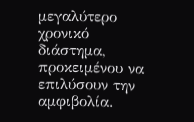μεγαλύτερο χρονικό διάστημα, προκειμένου να επιλύσουν την αμφιβολία.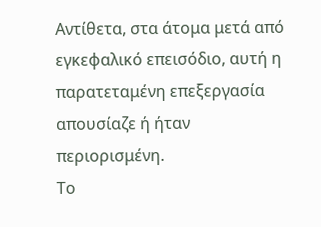Αντίθετα, στα άτομα μετά από εγκεφαλικό επεισόδιο, αυτή η παρατεταμένη επεξεργασία απουσίαζε ή ήταν περιορισμένη.
Το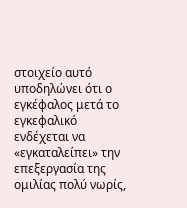στοιχείο αυτό υποδηλώνει ότι ο εγκέφαλος μετά το εγκεφαλικό ενδέχεται να «εγκαταλείπει» την επεξεργασία της ομιλίας πολύ νωρίς,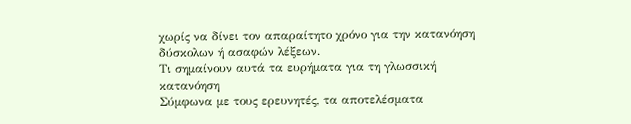χωρίς να δίνει τον απαραίτητο χρόνο για την κατανόηση δύσκολων ή ασαφών λέξεων.
Τι σημαίνουν αυτά τα ευρήματα για τη γλωσσική κατανόηση
Σύμφωνα με τους ερευνητές, τα αποτελέσματα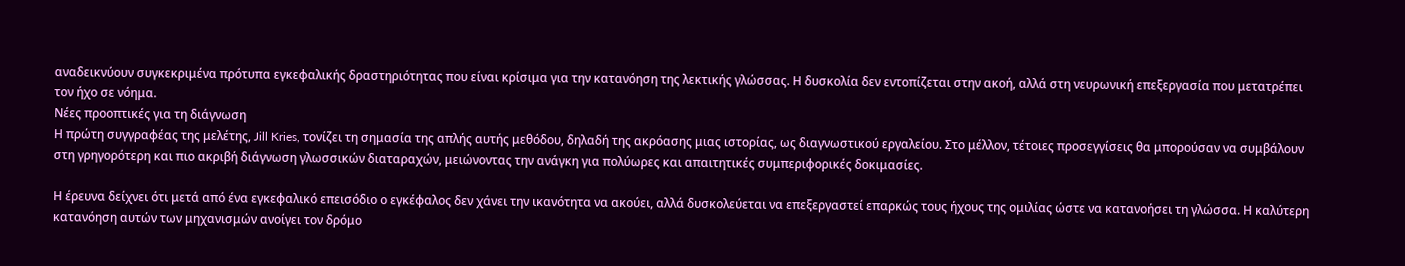αναδεικνύουν συγκεκριμένα πρότυπα εγκεφαλικής δραστηριότητας που είναι κρίσιμα για την κατανόηση της λεκτικής γλώσσας. Η δυσκολία δεν εντοπίζεται στην ακοή, αλλά στη νευρωνική επεξεργασία που μετατρέπει τον ήχο σε νόημα.
Νέες προοπτικές για τη διάγνωση
Η πρώτη συγγραφέας της μελέτης, Jill Kries, τονίζει τη σημασία της απλής αυτής μεθόδου, δηλαδή της ακρόασης μιας ιστορίας, ως διαγνωστικού εργαλείου. Στο μέλλον, τέτοιες προσεγγίσεις θα μπορούσαν να συμβάλουν στη γρηγορότερη και πιο ακριβή διάγνωση γλωσσικών διαταραχών, μειώνοντας την ανάγκη για πολύωρες και απαιτητικές συμπεριφορικές δοκιμασίες.

Η έρευνα δείχνει ότι μετά από ένα εγκεφαλικό επεισόδιο ο εγκέφαλος δεν χάνει την ικανότητα να ακούει, αλλά δυσκολεύεται να επεξεργαστεί επαρκώς τους ήχους της ομιλίας ώστε να κατανοήσει τη γλώσσα. Η καλύτερη κατανόηση αυτών των μηχανισμών ανοίγει τον δρόμο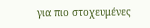για πιο στοχευμένες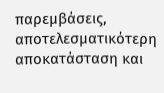παρεμβάσεις, αποτελεσματικότερη αποκατάσταση και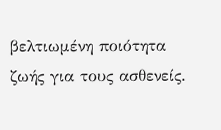βελτιωμένη ποιότητα ζωής για τους ασθενείς.